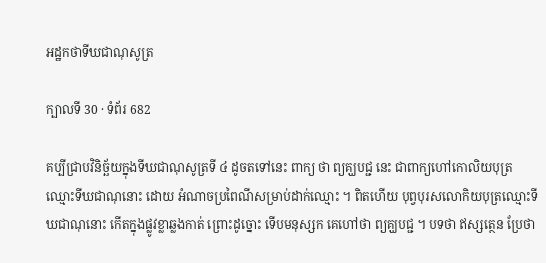អដ្ឋកថាទីឃជាណុសូត្រ

ក្បាលទី 30 · ទំព័រ 682

គប្បីជ្រាបវិនិច្ឆ័យក្នុងទីឃជាណុសូត្រទី ៤ ដូចតទៅនេះ ពាក្យ ថា ព្យគ្ឃបជ្ជ នេះ ជាពាក្យហៅកោលិយបុត្រឈ្មោះទីឃជាណុនោះ ដោយ អំណាចប្រពៃណីសម្រាប់ដាក់ឈ្មោះ ។ ពិតហើយ បុព្វបុរសលោកិយបុត្រឈ្មោះទីឃជាណុនោះ កើតក្នុងផ្លូវខ្លាឆ្លងកាត់ ព្រោះដូច្នោះ ទើបមនុស្សក គេហៅថា ព្យគ្ឃបជ្ជ ។ បទថា ឥស្សត្ថេន ប្រែថា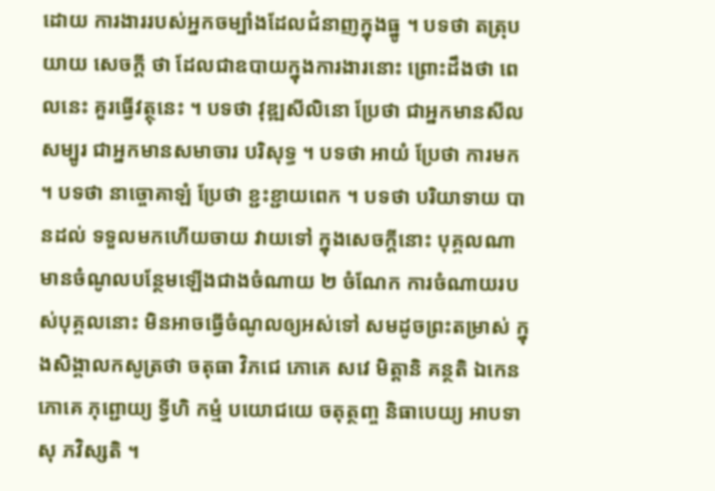ដោយ ការងាររបស់អ្នកចម្បាំងដែលជំនាញក្នុងធ្នូ ។ បទថា តត្រុបយាយ សេចក្តី ថា ដែលជាឧបាយក្នុងការងារនោះ ព្រោះដឹងថា ពេលនេះ គួរធ្វើវត្ថុនេះ ។ បទថា វុឌ្ឍសីលិនោ ប្រែថា ជាអ្នកមានសីលសម្បូរ ជាអ្នកមានសមាចារ បរិសុទ្ធ ។ បទថា អាយំ ប្រែថា ការមក ។ បទថា នាច្ចោគាឡំ ប្រែថា ខ្ជះខ្ជាយពេក ។ បទថា បរិយាទាយ បានដល់ ទទួលមកហើយចាយ វាយទៅ ក្នុងសេចក្តីនោះ បុគ្គលណាមានចំណូលបន្ថែមឡើងជាងចំណាយ ២ ចំណែក ការចំណាយរបស់បុគ្គលនោះ មិនអាចធ្វើចំណូលឲ្យអស់ទៅ សមដូចព្រះតម្រាស់ ក្នុងសិង្គាលកសូត្រថា ចតុធា វិភជេ ភោគេ សវេ មិត្តានិ គន្ថតិ ឯកេន ភោគេ ភុព្ជោយ្យ ទ្វីហិ កម្មំ បយោជយេ ចតុត្ថញ្ច និធាបេយ្យ អាបទាសុ ភវិស្សតិ ។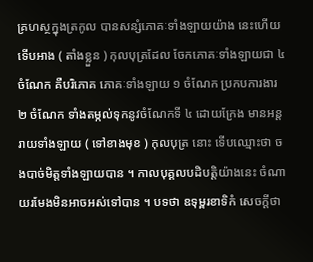គ្រហស្ថក្នុងត្រកូល បានសន្សំភោគៈទាំងឡាយយ៉ាង នេះហើយ ទើបអាង ( តាំងខ្លួន ) កុលបុត្រដែល ចែកភោគៈទាំងឡាយជា ៤ ចំណែក គឺបរិភោគ ភោគៈទាំងឡាយ ១ ចំណែក ប្រកបការងារ ២ ចំណែក ទាំងតម្កល់ទុកនូវចំណែកទី ៤ ដោយក្រែង មានអន្តរាយទាំងឡាយ ( ទៅខាងមុខ ) កុលបុត្រ នោះ ទើបឈ្មោះថា ចងបាច់មិត្តទាំងឡាយបាន ។ កាលបុគ្គលបដិបត្តិយ៉ាងនេះ ចំណាយរមែងមិនអាចអស់ទៅបាន ។ បទថា ឧទុម្ពរខាទិកំ សេចក្តីថា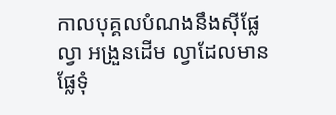កាលបុគ្គលបំណងនឹងស៊ីផ្លែល្វា អង្រួនដើម ល្វាដែលមានផ្លែទុំ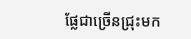ផ្លែជាច្រើនជ្រុះមក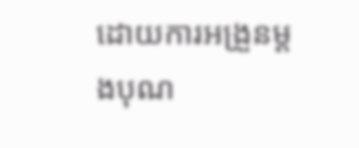ដោយការអង្រួនម្តងបុណ